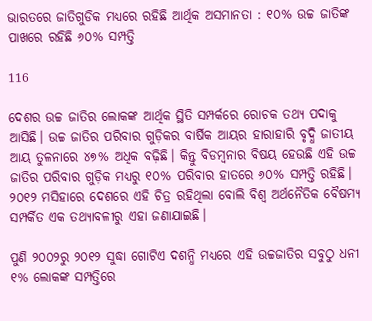ଭାରତରେ ଜାତିଗୁଡିକ ମଧ୍ୟରେ ରହିଛି ଆର୍ଥିକ ଅସମାନତା : ୧୦% ଉଚ୍ଚ ଜାତିଙ୍କ ପାଖରେ ରହିଛି ୬୦% ସମ୍ପତ୍ତି

116

ଦେଶର ଉଚ୍ଚ ଜାତିର ଲୋକଙ୍କ ଆର୍ଥିକ ସ୍ଥିତି ସମ୍ପର୍କରେ ରୋଚକ ତଥ୍ୟ ପଦାକୁ ଆସିଛି। ଉଚ୍ଚ ଜାତିର ପରିବାର ଗୁଡ଼ିକର ବାର୍ଷିକ ଆୟର ହାରାହାରି ବୃଦ୍ଧି ଜାତୀୟ ଆୟ ତୁଳନାରେ ୪୭% ଅଧିକ ବଢ଼ିଛି। କିନ୍ତୁ ବିଡମ୍ବନାର ବିଷୟ ହେଉଛି ଏହି ଉଚ୍ଚ ଜାତିର ପରିବାର ଗୁଡ଼ିକ ମଧ୍ୟରୁ ୧୦% ପରିବାର ହାତରେ ୬୦% ସମ୍ପତ୍ତି ରହିଛି। ୨୦୧୨ ମସିହାରେ ଦେଶରେ ଏହି ଚିତ୍ର ରହିଥିଲା ବୋଲି ବିଶ୍ୱ ଅର୍ଥନୈତିକ ବୈଷମ୍ୟ ସମ୍ପର୍କିତ ଏକ ତଥ୍ୟାବଳୀରୁ ଏହା ଜଣାଯାଇଛି।

ପୁଣି ୨୦୦୨ରୁ ୨୦୧୨ ସୁଦ୍ଧା ଗୋଟିଏ ଦଶନ୍ଧି ମଧ୍ୟରେ ଏହି ଉଚ୍ଚଜାତିର ସବୁଠୁ ଧନୀ ୧% ଲୋକଙ୍କ ସମ୍ପତ୍ତିରେ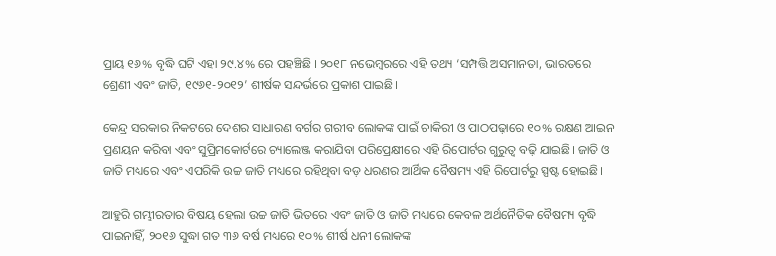ପ୍ରାୟ ୧୬% ବୃଦ୍ଧି ଘଟି ଏହା ୨୯.୪% ରେ ପହଞ୍ଚିଛି । ୨୦୧୮ ନଭେମ୍ବରରେ ଏହି ତଥ୍ୟ ‘ସମ୍ପତ୍ତି ଅସମାନତା, ଭାରତରେ ଶ୍ରେଣୀ ଏବଂ ଜାତି, ୧୯୬୧-୨୦୧୨’ ଶୀର୍ଷକ ସନ୍ଦର୍ଭରେ ପ୍ରକାଶ ପାଇଛି।

କେନ୍ଦ୍ର ସରକାର ନିକଟରେ ଦେଶର ସାଧାରଣ ବର୍ଗର ଗରୀବ ଲୋକଙ୍କ ପାଇଁ ଚାକିରୀ ଓ ପାଠପଢ଼ାରେ ୧୦% ରକ୍ଷଣ ଆଇନ ପ୍ରଣୟନ କରିବା ଏବଂ ସୁପ୍ରିମକୋର୍ଟରେ ଚ୍ୟାଲେଞ୍ଜ କରାଯିବା ପରିପ୍ରେକ୍ଷୀରେ ଏହି ରିପୋର୍ଟର ଗୁରୁତ୍ୱ ବଢ଼ି ଯାଇଛି। ଜାତି ଓ ଜାତି ମଧ୍ୟରେ ଏବଂ ଏପରିକି ଉଚ୍ଚ ଜାତି ମଧ୍ୟରେ ରହିଥିବା ବଡ଼ ଧରଣର ଆର୍ଥିକ ବୈଷମ୍ୟ ଏହି ରିପୋର୍ଟରୁ ସ୍ପଷ୍ଟ ହୋଇଛି।

ଆହୁରି ଗମ୍ଭୀରତାର ବିଷୟ ହେଲା ଉଚ୍ଚ ଜାତି ଭିତରେ ଏବଂ ଜାତି ଓ ଜାତି ମଧ୍ୟରେ କେବଳ ଅର୍ଥନୈତିକ ବୈଷମ୍ୟ ବୃଦ୍ଧି ପାଇନାହିଁ, ୨୦୧୬ ସୁଦ୍ଧା ଗତ ୩୬ ବର୍ଷ ମଧ୍ୟରେ ୧୦% ଶୀର୍ଷ ଧନୀ ଲୋକଙ୍କ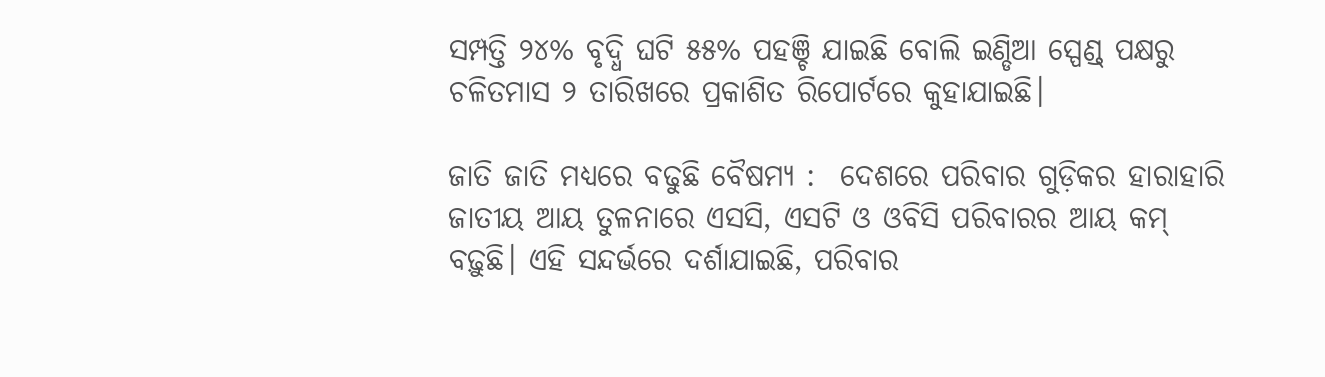ସମ୍ପତ୍ତି ୨୪% ବୃଦ୍ଧି ଘଟି ୫୫% ପହଞ୍ଚି ଯାଇଛି ବୋଲି ଇଣ୍ଡିଆ ସ୍ପେଣ୍ଡ୍ ପକ୍ଷରୁ ଚଳିତମାସ ୨ ତାରିଖରେ ପ୍ରକାଶିତ ରିପୋର୍ଟରେ କୁହାଯାଇଛି।

ଜାତି ଜାତି ମଧ୍ୟରେ ବଢୁଛି ବୈଷମ୍ୟ :  ଦେଶରେ ପରିବାର ଗୁଡ଼ିକର ହାରାହାରି ଜାତୀୟ ଆୟ ତୁଳନାରେ ଏସସି, ଏସଟି ଓ ଓବିସି ପରିବାରର ଆୟ କମ୍ ବଢ଼ୁଛି। ଏହି ସନ୍ଦର୍ଭରେ ଦର୍ଶାଯାଇଛି, ପରିବାର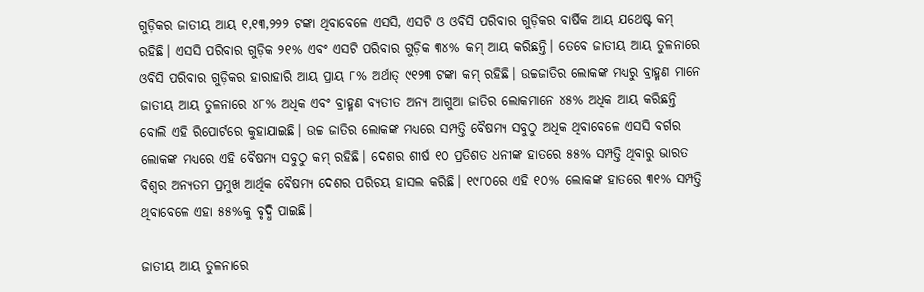ଗୁଡ଼ିକର ଜାତୀୟ ଆୟ ୧,୧୩,୨୨୨ ଟଙ୍କା ଥିବାବେଳେ ଏସସି, ଏସଟି ଓ ଓବିସି ପରିବାର ଗୁଡ଼ିକର ବାର୍ଷିକ ଆୟ ଯଥେଷ୍ଟ କମ୍ ରହିଛି। ଏସସି ପରିବାର ଗୁଡ଼ିକ ୨୧% ଏବଂ ଏସଟି ପରିବାର ଗୁଡ଼ିକ ୩୪% କମ୍ ଆୟ କରିଛନ୍ତି। ତେବେ ଜାତୀୟ ଆୟ ତୁଳନାରେ ଓବିସି ପରିବାର ଗୁଡ଼ିକର ହାରାହାରି ଆୟ ପ୍ରାୟ ୮% ଅର୍ଥାତ୍ ୯୧୨୩ ଟଙ୍କା କମ୍ ରହିଛି। ଉଚ୍ଚଜାତିର ଲୋକଙ୍କ ମଧ୍ୟରୁ ବ୍ରାହ୍ମଣ ମାନେ ଜାତୀୟ ଆୟ ତୁଳନାରେ ୪୮% ଅଧିକ ଏବଂ ବ୍ରାହ୍ମଣ ବ୍ୟତୀତ ଅନ୍ୟ ଆଗୁଆ ଜାତିର ଲୋକମାନେ ୪୫% ଅଧିକ ଆୟ କରିଛନ୍ତି ବୋଲି ଏହି ରିପୋର୍ଟରେ କୁହାଯାଇଛି। ଉଚ୍ଚ ଜାତିର ଲୋକଙ୍କ ମଧ୍ୟରେ ସମ୍ପତ୍ତି ବୈଷମ୍ୟ ସବୁଠୁ ଅଧିକ ଥିବାବେଳେ ଏସସି ବର୍ଗର ଲୋକଙ୍କ ମଧ୍ୟରେ ଏହି ବୈଷମ୍ୟ ସବୁଠୁ କମ୍ ରହିଛି। ଦେଶର ଶୀର୍ଷ ୧୦ ପ୍ରତିଶତ ଧନୀଙ୍କ ହାତରେ ୫୫% ସମ୍ପତ୍ତି ଥିବାରୁ ଭାରତ ବିଶ୍ୱର ଅନ୍ୟତମ ପ୍ରମୁଖ ଆର୍ଥିକ ବୈଷମ୍ୟ ଦେଶର ପରିଚୟ ହାସଲ କରିଛି। ୧୯୮୦ରେ ଏହି ୧୦% ଲୋକଙ୍କ ହାତରେ ୩୧% ସମ୍ପତ୍ତି ଥିବାବେଳେ ଏହା ୫୫%କୁ ବୃଦ୍ଧି ପାଇଛି।

ଜାତୀୟ ଆୟ ତୁଳନାରେ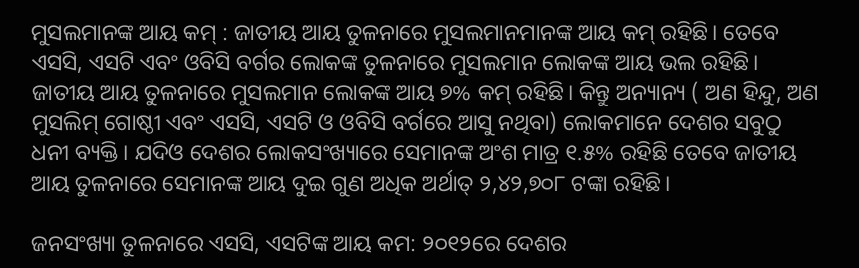ମୁସଲମାନଙ୍କ ଆୟ କମ୍ : ଜାତୀୟ ଆୟ ତୁଳନାରେ ମୁସଲମାନମାନଙ୍କ ଆୟ କମ୍ ରହିଛି। ତେବେ ଏସସି, ଏସଟି ଏବଂ ଓବିସି ବର୍ଗର ଲୋକଙ୍କ ତୁଳନାରେ ମୁସଲମାନ ଲୋକଙ୍କ ଆୟ ଭଲ ରହିଛି। ଜାତୀୟ ଆୟ ତୁଳନାରେ ମୁସଲମାନ ଲୋକଙ୍କ ଆୟ ୭% କମ୍ ରହିଛି। କିନ୍ତୁ ଅନ୍ୟାନ୍ୟ ( ଅଣ ହିନ୍ଦୁ, ଅଣ ମୁସଲିମ୍ ଗୋଷ୍ଠୀ ଏବଂ ଏସସି, ଏସଟି ଓ ଓବିସି ବର୍ଗରେ ଆସୁ ନଥିବା) ଲୋକମାନେ ଦେଶର ସବୁଠୁ ଧନୀ ବ୍ୟକ୍ତି। ଯଦିଓ ଦେଶର ଲୋକସଂଖ୍ୟାରେ ସେମାନଙ୍କ ଅଂଶ ମାତ୍ର ୧.୫% ରହିଛି ତେବେ ଜାତୀୟ ଆୟ ତୁଳନାରେ ସେମାନଙ୍କ ଆୟ ଦୁଇ ଗୁଣ ଅଧିକ ଅର୍ଥାତ୍ ୨,୪୨,୭୦୮ ଟଙ୍କା ରହିଛି।

ଜନସଂଖ୍ୟା ତୁଳନାରେ ଏସସି, ଏସଟିଙ୍କ ଆୟ କମ: ୨୦୧୨ରେ ଦେଶର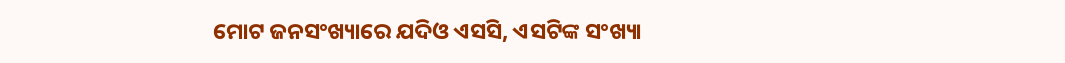ମୋଟ ଜନସଂଖ୍ୟାରେ ଯଦିଓ ଏସସି, ଏସଟିଙ୍କ ସଂଖ୍ୟା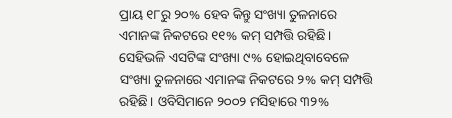ପ୍ରାୟ ୧୮ରୁ ୨୦% ହେବ କିନ୍ତୁ ସଂଖ୍ୟା ତୁଳନାରେ ଏମାନଙ୍କ ନିକଟରେ ୧୧% କମ୍ ସମ୍ପତ୍ତି ରହିଛି। ସେହିଭଳି ଏସଟିଙ୍କ ସଂଖ୍ୟା ୯% ହୋଇଥିବାବେଳେ ସଂଖ୍ୟା ତୁଳନାରେ ଏମାନଙ୍କ ନିକଟରେ ୨% କମ୍ ସମ୍ପତ୍ତି ରହିଛି। ଓବିସିମାନେ ୨୦୦୨ ମସିହାରେ ୩୨%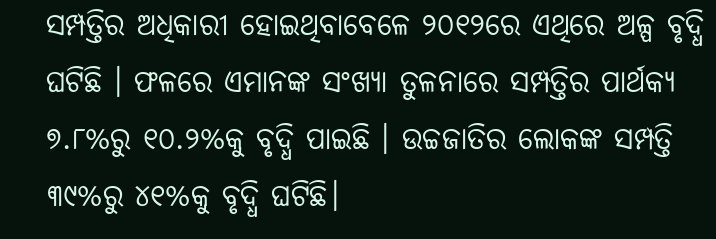ସମ୍ପତ୍ତିର ଅଧିକାରୀ ହୋଇଥିବାବେଳେ ୨୦୧୨ରେ ଏଥିରେ ଅଳ୍ପ ବୃଦ୍ଧି ଘଟିଛି । ଫଳରେ ଏମାନଙ୍କ ସଂଖ୍ୟା ତୁଳନାରେ ସମ୍ପତ୍ତିର ପାର୍ଥକ୍ୟ ୭.୮%ରୁ ୧୦.୨%କୁ ବୃଦ୍ଧି ପାଇଛି । ଉଚ୍ଚଜାତିର ଲୋକଙ୍କ ସମ୍ପତ୍ତି ୩୯%ରୁ ୪୧%କୁ ବୃଦ୍ଧି ଘଟିଛି।